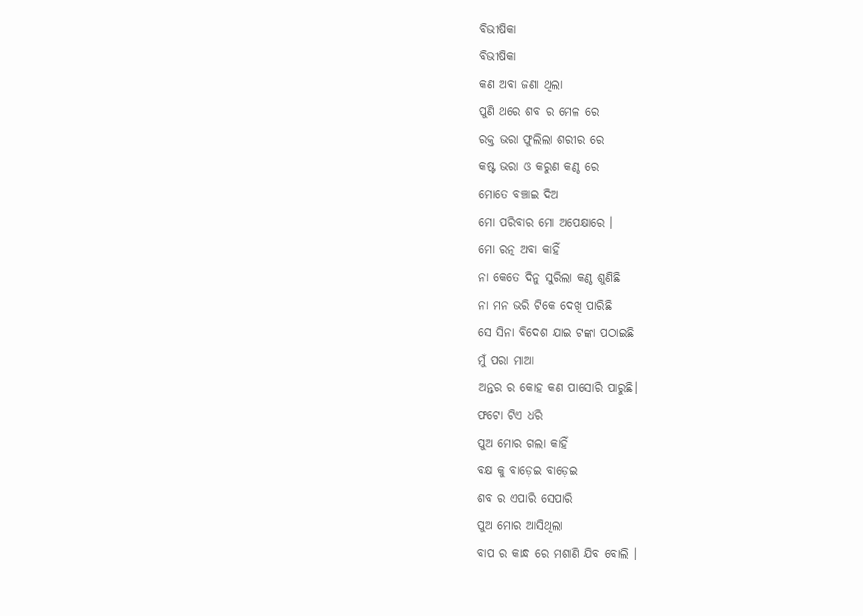ବିଭୀଷିକା
ବିଭୀଷିକା
କଣ ଅବା ଜଣା ଥିଲା
ପୁଣି ଥରେ ଶବ ର ମେଳ ରେ
ରକ୍ତ ଭରା ଫୁଲିଲା ଶରୀର ରେ
କଷ୍ଟ ଭରା ଓ କରୁଣ କଣ୍ଠ ରେ
ମୋତେ ବଞ୍ଚାଇ ଦିଅ
ମୋ ପରିବାର ମୋ ଅପେକ୍ଷାରେ ।
ମୋ ରତ୍ନ ଅବା କାହିଁ
ନା କେତେ ଦିନୁ ସୁରିଲା କଣ୍ଠ ଶୁଣିଛି
ନା ମନ ଭରି ଟିକେ ଦେଖି ପାରିଛି
ସେ ସିନା ବିଦେଶ ଯାଇ ଟଙ୍କା ପଠାଇଛି
ମୁଁ ପରା ମାଆ
ଅନ୍ତର ର କୋହ କଣ ପାସୋରି ପାରୁଛି।
ଫଟୋ ଟିଏ ଧରି
ପୁଅ ମୋର ଗଲା କାହିଁ
ବକ୍ଷ କୁ ବାଡ଼େଇ ବାଡ଼େଇ
ଶବ ର ଏପାରି ସେପାରି
ପୁଅ ମୋର ଆସିଥିଲା
ବାପ ର କାନ୍ଧ ରେ ମଶାଣି ଯିବ ବୋଲି ।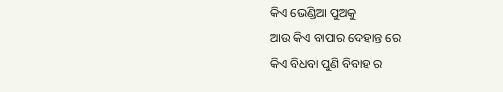କିଏ ଭେଣ୍ଡିଆ ପୁଅକୁ
ଆଉ କିଏ ବାପାର ଦେହାନ୍ତ ରେ
କିଏ ବିଧବା ପୁଣି ବିବାହ ର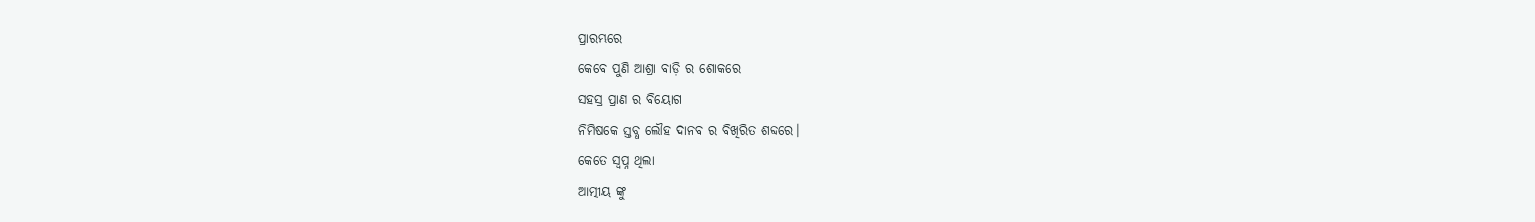ପ୍ରାରମ୍ଭରେ
କେବେ ପୁଣି ଆଶ୍ରା ବାଡ଼ି ର ଶୋକରେ
ସହସ୍ର ପ୍ରାଣ ର ବିୟୋଗ
ନିମିଷକେ ସ୍ତବ୍ଧ ଲୌହ ଦାନବ ର ବିଖିରିତ ଶବ୍ଦରେ।
କେତେ ସ୍ବପ୍ନ ଥିଲା
ଆତ୍ମୀୟ ଙ୍କୁ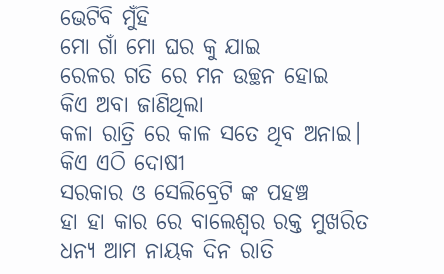ଭେଟିବି ମୁଁହି
ମୋ ଗାଁ ମୋ ଘର କୁ ଯାଇ
ରେଳର ଗତି ରେ ମନ ଉଚ୍ଛନ ହୋଇ
କିଏ ଅବା ଜାଣିଥିଲା
କଳା ରାତ୍ରି ରେ କାଳ ସତେ ଥିବ ଅନାଇ।
କିଏ ଏଠି ଦୋଷୀ
ସରକାର ଓ ସେଲିବ୍ରେଟି ଙ୍କ ପହଞ୍ଚ
ହା ହା କାର ରେ ବାଲେଶ୍ଵର ରକ୍ତ ମୁଖରିତ
ଧନ୍ୟ ଆମ ନାୟକ ଦିନ ରାତି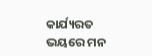କାର୍ଯ୍ୟରତ
ଭୟରେ ମନ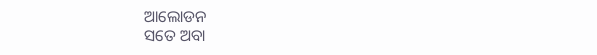ଆଲୋଡନ
ସତେ ଅବା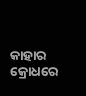କାହାର କ୍ରୋଧରେ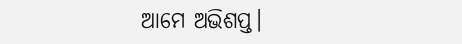ଆମେ ଅଭିଶପ୍ତ।